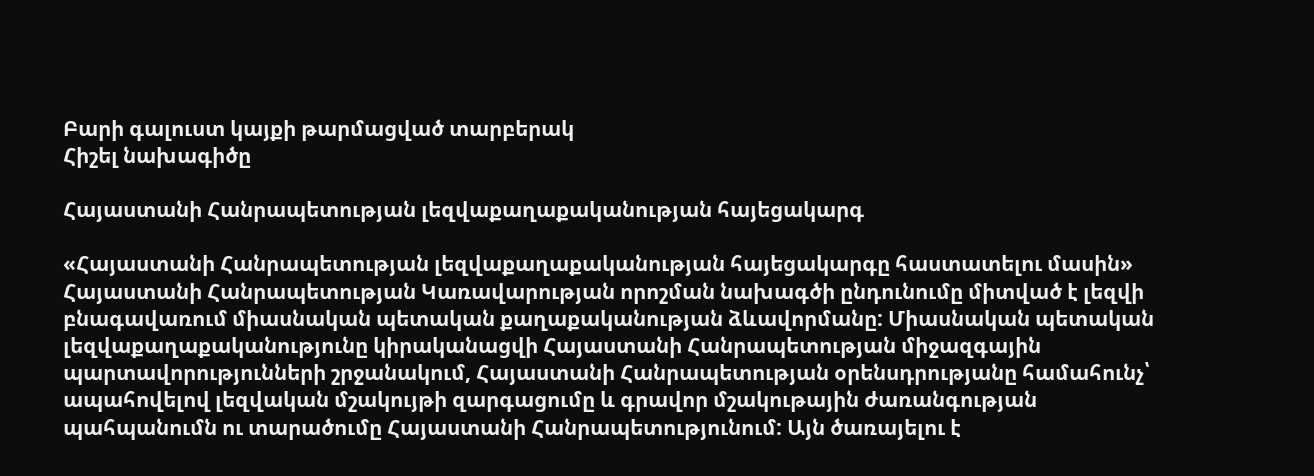Բարի գալուստ կայքի թարմացված տարբերակ
Հիշել նախագիծը

Հայաստանի Հանրապետության լեզվաքաղաքականության հայեցակարգ

«Հայաստանի Հանրապետության լեզվաքաղաքականության հայեցակարգը հաստատելու մասին» Հայաստանի Հանրապետության Կառավարության որոշման նախագծի ընդունումը միտված է լեզվի բնագավառում միասնական պետական քաղաքականության ձևավորմանը: Միասնական պետական լեզվաքաղաքականությունը կիրականացվի Հայաստանի Հանրապետության միջազգային պարտավորությունների շրջանակում, Հայաստանի Հանրապետության օրենսդրությանը համահունչ՝ ապահովելով լեզվական մշակույթի զարգացումը և գրավոր մշակութային ժառանգության պահպանումն ու տարածումը Հայաստանի Հանրապետությունում: Այն ծառայելու է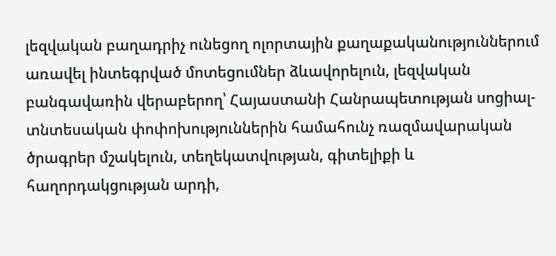լեզվական բաղադրիչ ունեցող ոլորտային քաղաքականություններում առավել ինտեգրված մոտեցումներ ձևավորելուն, լեզվական բանգավառին վերաբերող՝ Հայաստանի Հանրապետության սոցիալ-տնտեսական փոփոխություններին համահունչ ռազմավարական ծրագրեր մշակելուն, տեղեկատվության, գիտելիքի և հաղորդակցության արդի,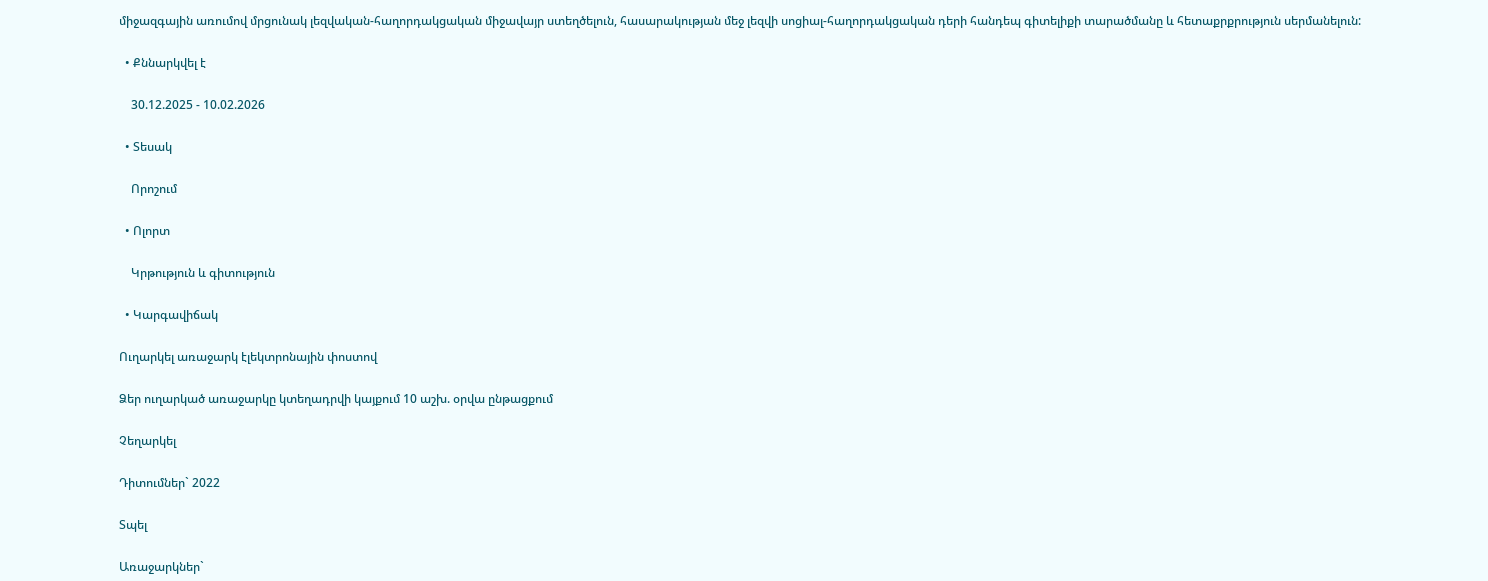միջազգային առումով մրցունակ լեզվական-հաղորդակցական միջավայր ստեղծելուն, հասարակության մեջ լեզվի սոցիալ-հաղորդակցական դերի հանդեպ գիտելիքի տարածմանը և հետաքրքրություն սերմանելուն:

  • Քննարկվել է

    30.12.2025 - 10.02.2026

  • Տեսակ

    Որոշում

  • Ոլորտ

    Կրթություն և գիտություն

  • Կարգավիճակ

Ուղարկել առաջարկ էլեկտրոնային փոստով

Ձեր ուղարկած առաջարկը կտեղադրվի կայքում 10 աշխ. օրվա ընթացքում

Չեղարկել

Դիտումներ` 2022

Տպել

Առաջարկներ`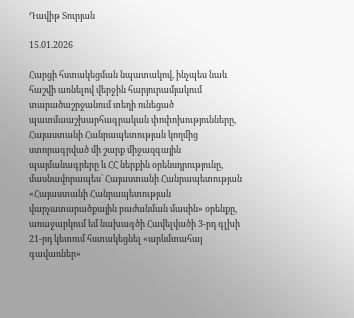Դավիթ Տուրյան

15.01.2026

Հարցի հստակեցման նպատակով, ինչպես նաև հաշվի առնելով վերջին հարյուրամյակում տարածաշրջանում տեղի ունեցած պատմաաշխարհագրական փոփոխությունները, Հայաստանի Հանրապետության կողմից ստորագրված մի շարք միջազգային պայմանագրերը և ՀՀ ներքին օրենսդրությունը, մասնավորապես՝ Հայաստանի Հանրապետության «Հայաստանի Հանրապետության վարչատարածքային բաժանման մասին» օրենքը, առաջարկում եմ նախագծի Հավելվածի 3-րդ գլխի 21-րդ կետում հստակեցնել «արևմտահայ գավառներ»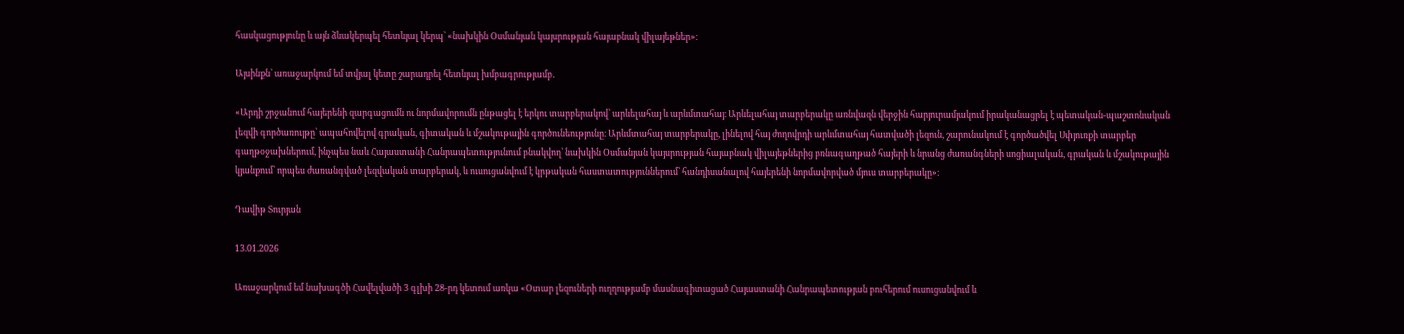հասկացությունը և այն ձևակերպել հետևյալ կերպ՝ «նախկին Օսմանյան կայսրության հայաբնակ վիլայեթներ»։

Այսինքն՝ առաջարկում եմ տվյալ կետը շարադրել հետևյալ խմբագրությամբ․

«Արդի շրջանում հայերենի զարգացումն ու նորմավորումն ընթացել է երկու տարբերակով՝ արևելահայ և արևմտահայ։ Արևելահայ տարբերակը առնվազն վերջին հարյուրամյակում իրականացրել է պետական-պաշտոնական լեզվի գործառույթը՝ ապահովելով գրական, գիտական և մշակութային գործունեությունը։ Արևմտահայ տարբերակը, լինելով հայ ժողովրդի արևմտահայ հատվածի լեզուն, շարունակում է գործածվել Սփյուռքի տարբեր գաղթօջախներում, ինչպես նաև Հայաստանի Հանրապետությունում բնակվող՝ նախկին Օսմանյան կայսրության հայաբնակ վիլայեթներից բռնագաղթած հայերի և նրանց ժառանգների սոցիալական, գրական և մշակութային կյանքում՝ որպես ժառանգված լեզվական տարբերակ, և ուսուցանվում է կրթական հաստատություններում՝ հանդիսանալով հայերենի նորմավորված մյուս տարբերակը»։

Դավիթ Տուրյան

13.01.2026

Առաջարկում եմ նախագծի Հավելվածի 3 գլխի 28-րդ կետում առկա «Օտար լեզուների ուղղությամբ մասնագիտացած Հայաստանի Հանրապետության բուհերում ուսուցանվում և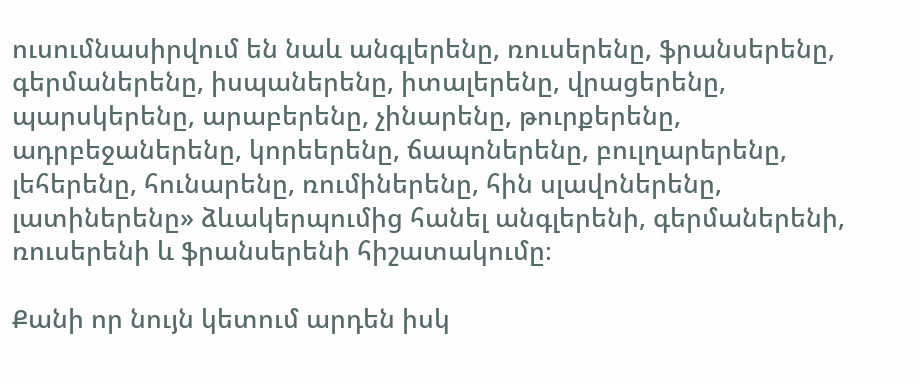ուսումնասիրվում են նաև անգլերենը, ռուսերենը, ֆրանսերենը, գերմաներենը, իսպաներենը, իտալերենը, վրացերենը, պարսկերենը, արաբերենը, չինարենը, թուրքերենը, ադրբեջաներենը, կորեերենը, ճապոներենը, բուլղարերենը, լեհերենը, հունարենը, ռումիներենը, հին սլավոներենը, լատիներենը» ձևակերպումից հանել անգլերենի, գերմաներենի, ռուսերենի և ֆրանսերենի հիշատակումը։

Քանի որ նույն կետում արդեն իսկ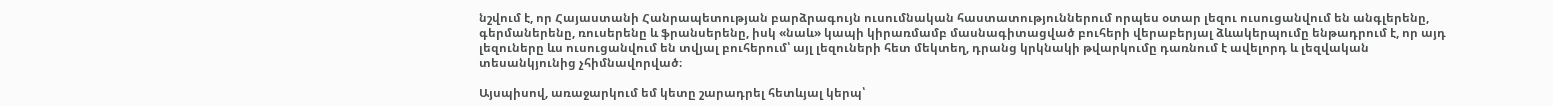նշվում է, որ Հայաստանի Հանրապետության բարձրագույն ուսումնական հաստատություններում որպես օտար լեզու ուսուցանվում են անգլերենը, գերմաներենը, ռուսերենը և ֆրանսերենը, իսկ «նաև» կապի կիրառմամբ մասնագիտացված բուհերի վերաբերյալ ձևակերպումը ենթադրում է, որ այդ լեզուները ևս ուսուցանվում են տվյալ բուհերում՝ այլ լեզուների հետ մեկտեղ, դրանց կրկնակի թվարկումը դառնում է ավելորդ և լեզվական տեսանկյունից չհիմնավորված։

Այսպիսով, առաջարկում եմ կետը շարադրել հետևյալ կերպ՝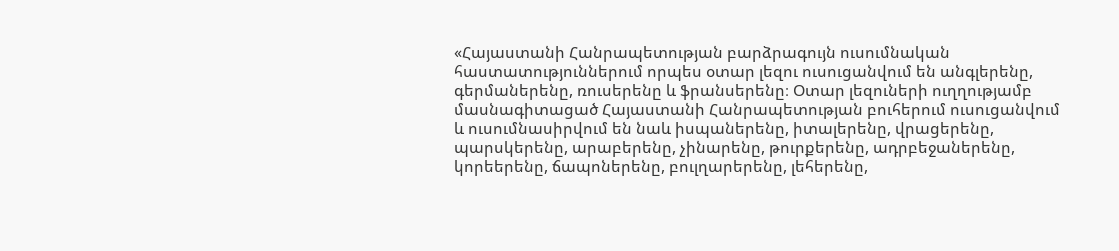«Հայաստանի Հանրապետության բարձրագույն ուսումնական հաստատություններում որպես օտար լեզու ուսուցանվում են անգլերենը, գերմաներենը, ռուսերենը և ֆրանսերենը։ Օտար լեզուների ուղղությամբ մասնագիտացած Հայաստանի Հանրապետության բուհերում ուսուցանվում և ուսումնասիրվում են նաև իսպաներենը, իտալերենը, վրացերենը, պարսկերենը, արաբերենը, չինարենը, թուրքերենը, ադրբեջաներենը, կորեերենը, ճապոներենը, բուլղարերենը, լեհերենը,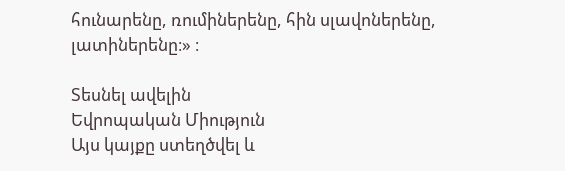հունարենը, ռումիներենը, հին սլավոներենը, լատիներենը։» ։

Տեսնել ավելին
Եվրոպական Միություն
Այս կայքը ստեղծվել և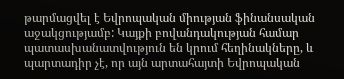թարմացվել է Եվրոպական միության ֆինանսական աջակցությամբ: Կայքի բովանդակության համար պատասխանատվություն են կրում հեղինակները, և պարտադիր չէ, որ այն արտահայտի Եվրոպական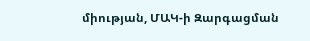միության, ՄԱԿ-ի Զարգացման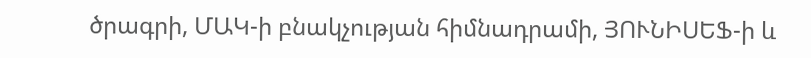ծրագրի, ՄԱԿ-ի բնակչության հիմնադրամի, ՅՈՒՆԻՍԵՖ-ի և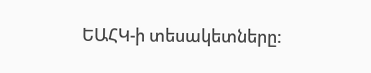ԵԱՀԿ-ի տեսակետները: